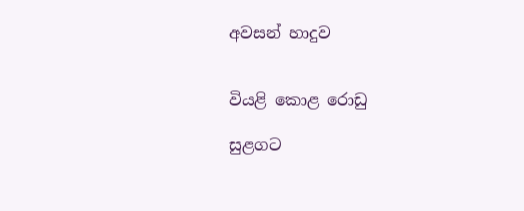අවසන් හාදුව


වියළි කොළ රොඩු

සුළගට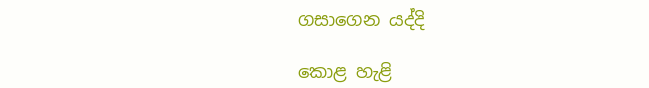ගසාගෙන යද්දි

කොළ හැළි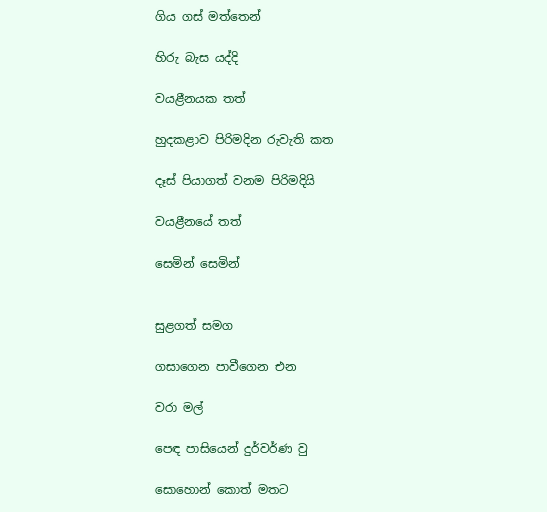ගිය ගස් මත්තෙන්

හිරු බැස යද්දි

වයළීනයක තත්

හුදකළාව පිරිමදින රුවැති කත

දෑස් පියාගත් වනම පිරිමදියි

වයළීනයේ තත්

සෙමින් සෙමින්


සුළගත් සමග

ගසාගෙන පාවීගෙන එන

වරා මල්

පෙඳ පාසියෙන් දුර්වර්ණ වු

සොහොන් කොත් මතට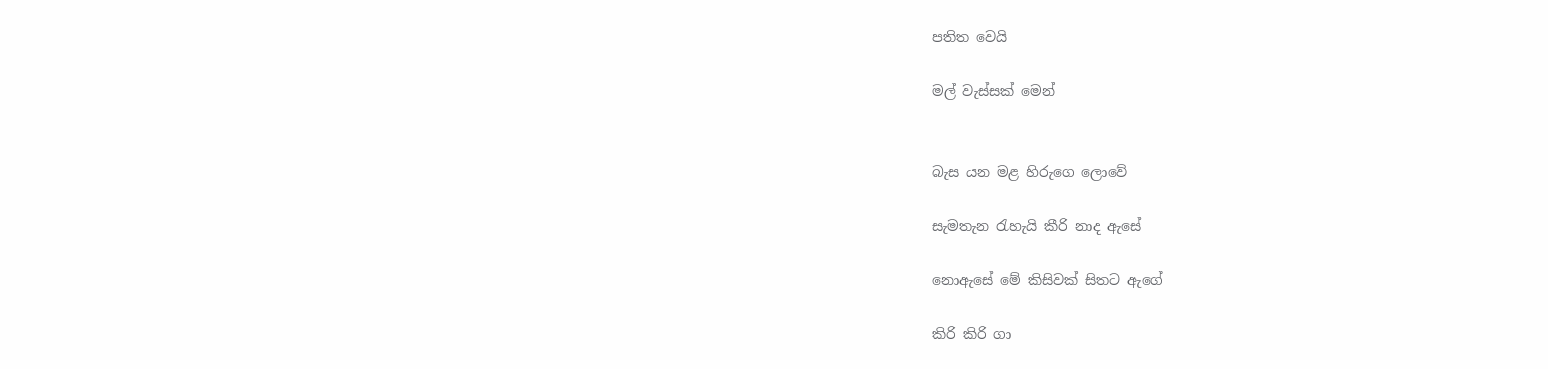පතිත වෙයි

මල් වැස්සක් මෙන්


බැස යන මළ හිරුගෙ ලොවේ

සැමතැන රැහැයි කීරි නාද ඇසේ

නොඇසේ මේ කිසිවක් සිතට ඇගේ

කිරි කිරි ගා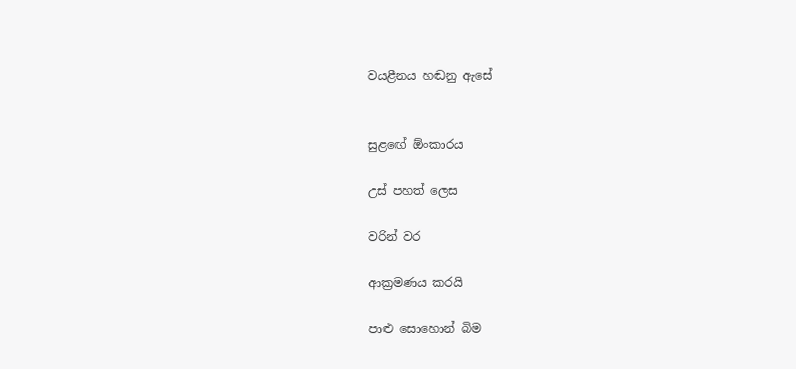වයළීනය හඬනු ඇසේ


සුළඟේ ඕංකාරය

උස් පහත් ලෙස

වරින් වර

ආක්‍රමණය කරයි

පාළු සොහොන් බිම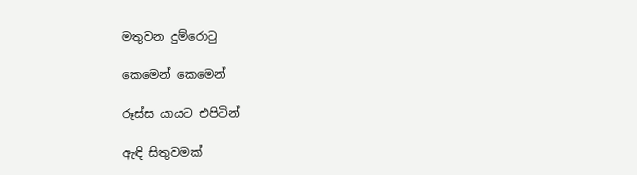මතුවන දුම්රොටු

කෙමෙන් කෙමෙන්

රූස්ස යායට එපිටින්

ඇඳි සිතුවමක්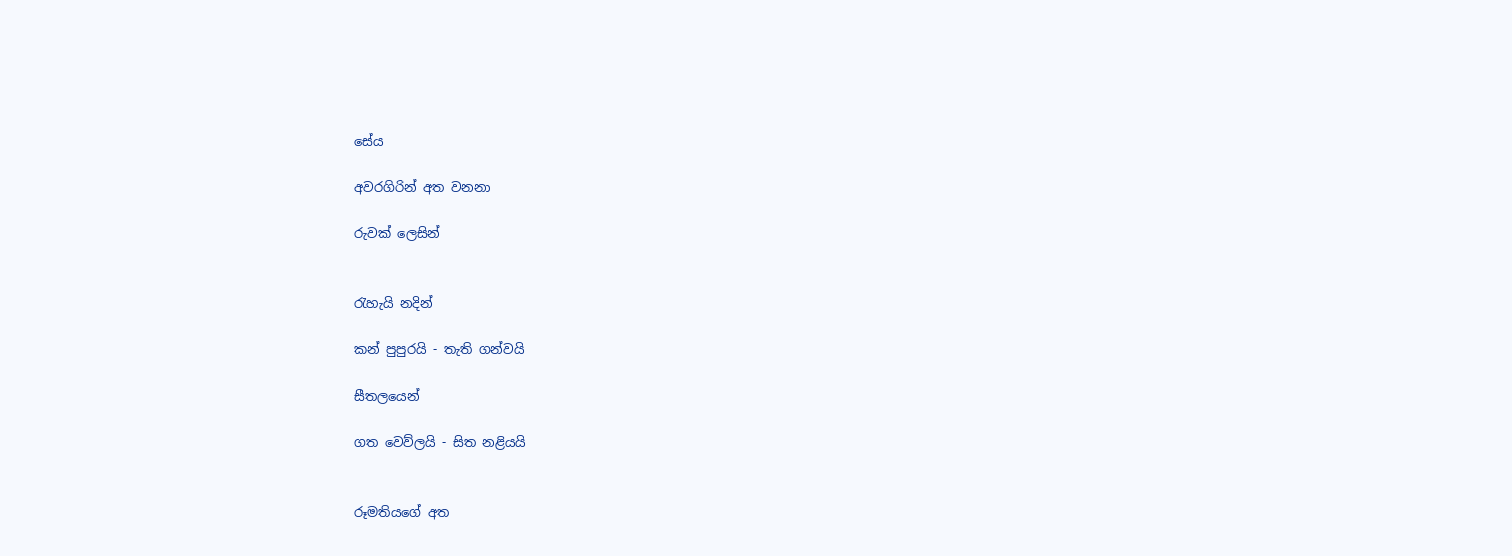සේය

අවරගිරින් අත වනනා

රුවක් ලෙසින්


රැහැයි නදින්

කන් පුපුරයි - තැති ගන්වයි

සීතලයෙන්

ගත වෙව්ලයි - සිත නළියයි


රූමතියගේ අත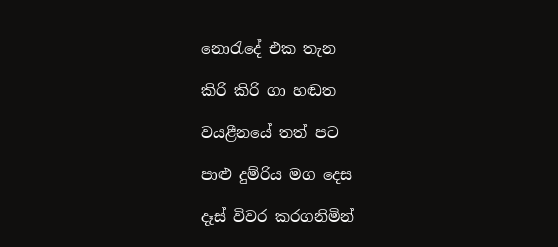නොරැදේ එක තැන

කිරි කිරි ගා හඬත

වයළීනයේ තත් පට

පාළු දුම්රිය මග දෙස

දෑස් විවර කරගනිමින්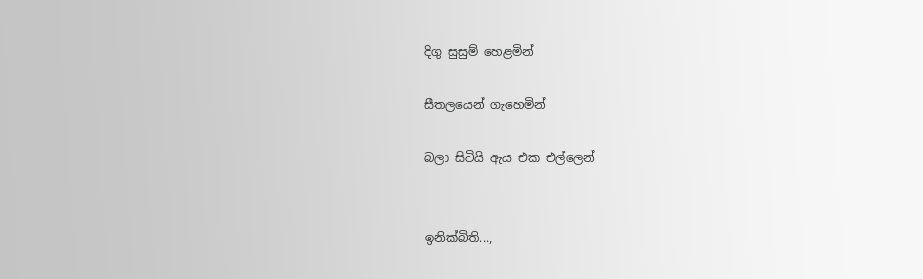දිගු සුසුම් හෙළමින්

සීතලයෙන් ගැහෙමින්

බලා සිටියි ඇය එක එල්ලෙන්


ඉනික්බිති...,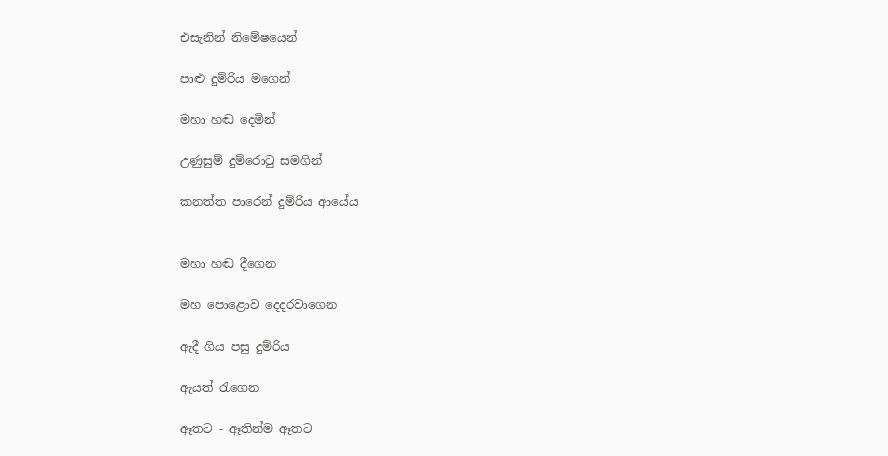එසැනින් නිමේෂයෙන්

පාළු දුම්රිය මගෙන්

මහා හඬ දෙමින්

උණුසුම් දුම්රොටු සමගින්

කනත්ත පාරෙන් දුම්රිය ආයේය


මහා හඬ දීගෙන

මහ පොළොව දෙදරවාගෙන

ඇදී ගිය පසු දුම්රිය

ඇයත් රැගෙන

ඈතට - ඈතින්ම ඈතට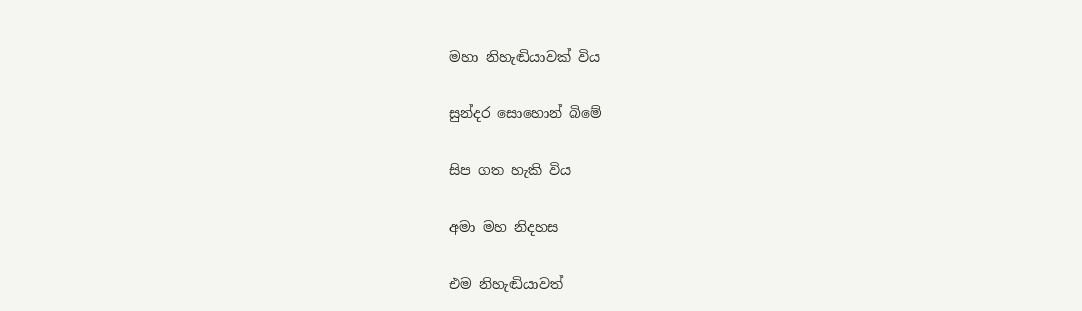මහා නිහැඬියාවක් විය

සුන්දර සොහොන් බිමේ

සිප ගත හැකි විය

අමා මහ නිදහස

එම නිහැඬියාවත්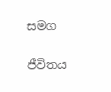සමග


ජීවිතය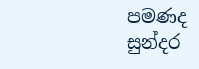පමණද සුන්දර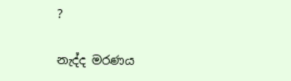?

නැද්ද මරණය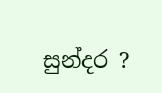සුන්දර ?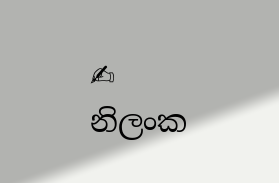✍ නිලංක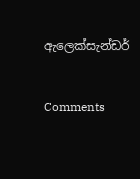ඇලෙක්සැන්ඩර්


Comments